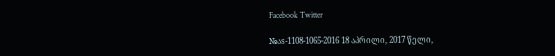Facebook Twitter

№აs-1108-1065-2016 18 აპრილი, 2017 წელი,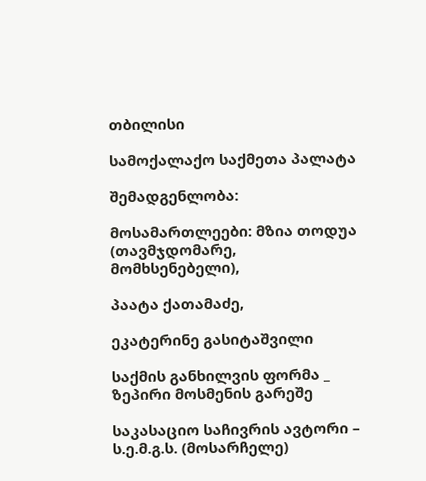თბილისი

სამოქალაქო საქმეთა პალატა

შემადგენლობა:

მოსამართლეები: მზია თოდუა (თავმჯდომარე, მომხსენებელი),

პაატა ქათამაძე,

ეკატერინე გასიტაშვილი

საქმის განხილვის ფორმა _ ზეპირი მოსმენის გარეშე

საკასაციო საჩივრის ავტორი – ს.ე.მ.გ.ს. (მოსარჩელე)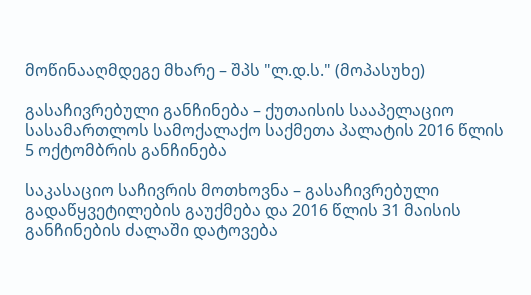მოწინააღმდეგე მხარე – შპს "ლ.დ.ს." (მოპასუხე)

გასაჩივრებული განჩინება – ქუთაისის სააპელაციო სასამართლოს სამოქალაქო საქმეთა პალატის 2016 წლის 5 ოქტომბრის განჩინება

საკასაციო საჩივრის მოთხოვნა – გასაჩივრებული გადაწყვეტილების გაუქმება და 2016 წლის 31 მაისის განჩინების ძალაში დატოვება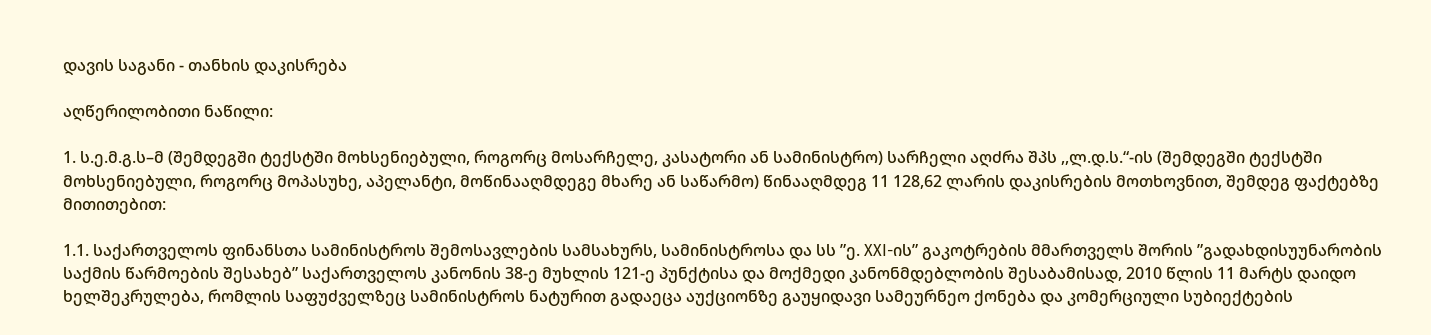დავის საგანი - თანხის დაკისრება

აღწერილობითი ნაწილი:

1. ს.ე.მ.გ.ს–მ (შემდეგში ტექსტში მოხსენიებული, როგორც მოსარჩელე, კასატორი ან სამინისტრო) სარჩელი აღძრა შპს ,,ლ.დ.ს.“-ის (შემდეგში ტექსტში მოხსენიებული, როგორც მოპასუხე, აპელანტი, მოწინააღმდეგე მხარე ან საწარმო) წინააღმდეგ 11 128,62 ლარის დაკისრების მოთხოვნით, შემდეგ ფაქტებზე მითითებით:

1.1. საქართველოს ფინანსთა სამინისტროს შემოსავლების სამსახურს, სამინისტროსა და სს ”ე. XXI-ის” გაკოტრების მმართველს შორის ”გადახდისუუნარობის საქმის წარმოების შესახებ” საქართველოს კანონის 38-ე მუხლის 121-ე პუნქტისა და მოქმედი კანონმდებლობის შესაბამისად, 2010 წლის 11 მარტს დაიდო ხელშეკრულება, რომლის საფუძველზეც სამინისტროს ნატურით გადაეცა აუქციონზე გაუყიდავი სამეურნეო ქონება და კომერციული სუბიექტების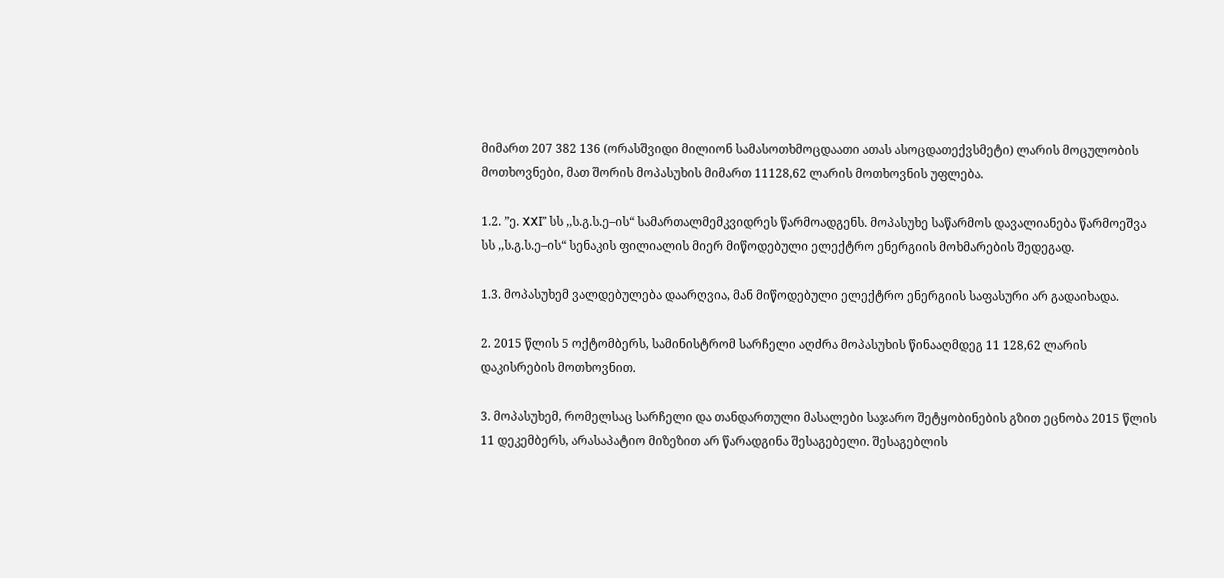მიმართ 207 382 136 (ორასშვიდი მილიონ სამასოთხმოცდაათი ათას ასოცდათექვსმეტი) ლარის მოცულობის მოთხოვნები, მათ შორის მოპასუხის მიმართ 11128,62 ლარის მოთხოვნის უფლება.

1.2. ”ე. XXI” სს ,,ს.გ.ს.ე–ის“ სამართალმემკვიდრეს წარმოადგენს. მოპასუხე საწარმოს დავალიანება წარმოეშვა სს ,,ს.გ.ს.ე–ის“ სენაკის ფილიალის მიერ მიწოდებული ელექტრო ენერგიის მოხმარების შედეგად.

1.3. მოპასუხემ ვალდებულება დაარღვია, მან მიწოდებული ელექტრო ენერგიის საფასური არ გადაიხადა.

2. 2015 წლის 5 ოქტომბერს, სამინისტრომ სარჩელი აღძრა მოპასუხის წინააღმდეგ 11 128,62 ლარის დაკისრების მოთხოვნით.

3. მოპასუხემ, რომელსაც სარჩელი და თანდართული მასალები საჯარო შეტყობინების გზით ეცნობა 2015 წლის 11 დეკემბერს, არასაპატიო მიზეზით არ წარადგინა შესაგებელი. შესაგებლის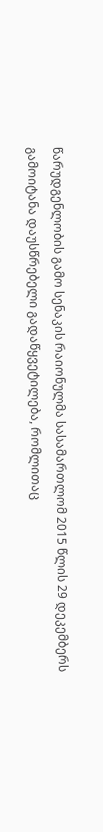წარუდგენლობის გამო სენაკის რაიონულმა სასამართლომ 2015 წლის 29 დეკემბერს გამოიტანა დაუსწრებელი გადაწყვეტილება, რომლითაც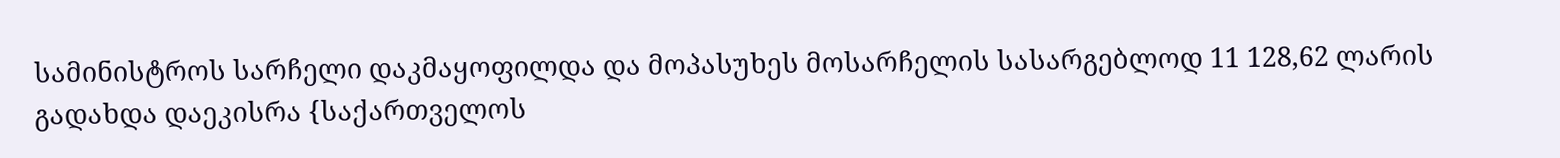სამინისტროს სარჩელი დაკმაყოფილდა და მოპასუხეს მოსარჩელის სასარგებლოდ 11 128,62 ლარის გადახდა დაეკისრა {საქართველოს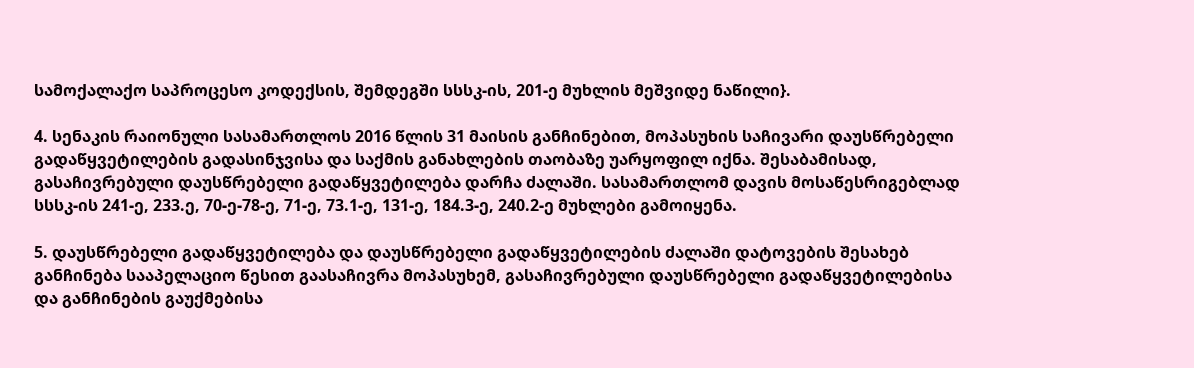სამოქალაქო საპროცესო კოდექსის, შემდეგში სსსკ-ის, 201-ე მუხლის მეშვიდე ნაწილი}.

4. სენაკის რაიონული სასამართლოს 2016 წლის 31 მაისის განჩინებით, მოპასუხის საჩივარი დაუსწრებელი გადაწყვეტილების გადასინჯვისა და საქმის განახლების თაობაზე უარყოფილ იქნა. შესაბამისად, გასაჩივრებული დაუსწრებელი გადაწყვეტილება დარჩა ძალაში. სასამართლომ დავის მოსაწესრიგებლად სსსკ-ის 241-ე, 233.ე, 70-ე-78-ე, 71-ე, 73.1-ე, 131-ე, 184.3-ე, 240.2-ე მუხლები გამოიყენა.

5. დაუსწრებელი გადაწყვეტილება და დაუსწრებელი გადაწყვეტილების ძალაში დატოვების შესახებ განჩინება სააპელაციო წესით გაასაჩივრა მოპასუხემ, გასაჩივრებული დაუსწრებელი გადაწყვეტილებისა და განჩინების გაუქმებისა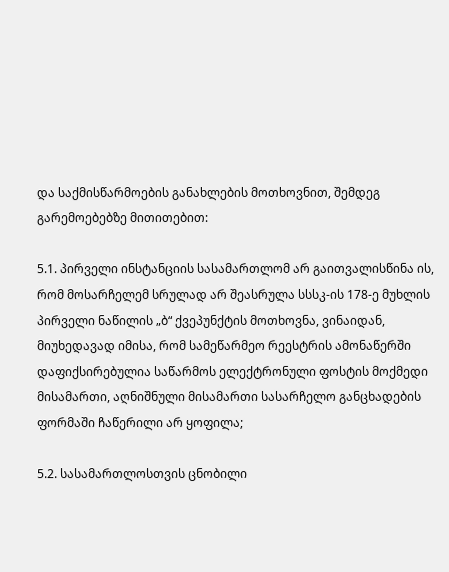და საქმისწარმოების განახლების მოთხოვნით, შემდეგ გარემოებებზე მითითებით:

5.1. პირველი ინსტანციის სასამართლომ არ გაითვალისწინა ის, რომ მოსარჩელემ სრულად არ შეასრულა სსსკ-ის 178-ე მუხლის პირველი ნაწილის „ბ“ ქვეპუნქტის მოთხოვნა, ვინაიდან, მიუხედავად იმისა, რომ სამეწარმეო რეესტრის ამონაწერში დაფიქსირებულია საწარმოს ელექტრონული ფოსტის მოქმედი მისამართი, აღნიშნული მისამართი სასარჩელო განცხადების ფორმაში ჩაწერილი არ ყოფილა;

5.2. სასამართლოსთვის ცნობილი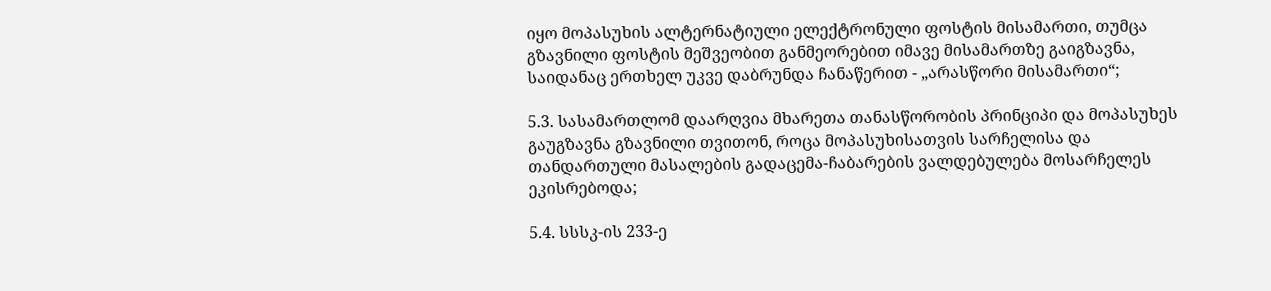იყო მოპასუხის ალტერნატიული ელექტრონული ფოსტის მისამართი, თუმცა გზავნილი ფოსტის მეშვეობით განმეორებით იმავე მისამართზე გაიგზავნა, საიდანაც ერთხელ უკვე დაბრუნდა ჩანაწერით - „არასწორი მისამართი“;

5.3. სასამართლომ დაარღვია მხარეთა თანასწორობის პრინციპი და მოპასუხეს გაუგზავნა გზავნილი თვითონ, როცა მოპასუხისათვის სარჩელისა და თანდართული მასალების გადაცემა-ჩაბარების ვალდებულება მოსარჩელეს ეკისრებოდა;

5.4. სსსკ-ის 233-ე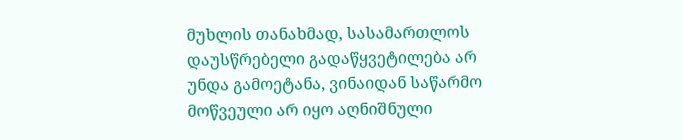მუხლის თანახმად, სასამართლოს დაუსწრებელი გადაწყვეტილება არ უნდა გამოეტანა, ვინაიდან საწარმო მოწვეული არ იყო აღნიშნული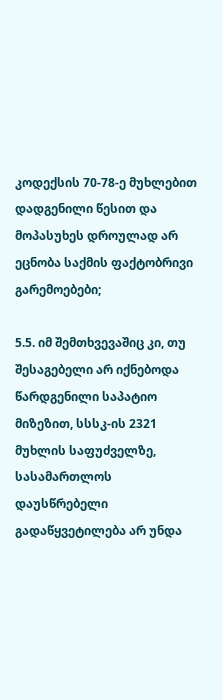კოდექსის 70-78-ე მუხლებით დადგენილი წესით და მოპასუხეს დროულად არ ეცნობა საქმის ფაქტობრივი გარემოებები;

5.5. იმ შემთხვევაშიც კი, თუ შესაგებელი არ იქნებოდა წარდგენილი საპატიო მიზეზით, სსსკ-ის 2321 მუხლის საფუძველზე, სასამართლოს დაუსწრებელი გადაწყვეტილება არ უნდა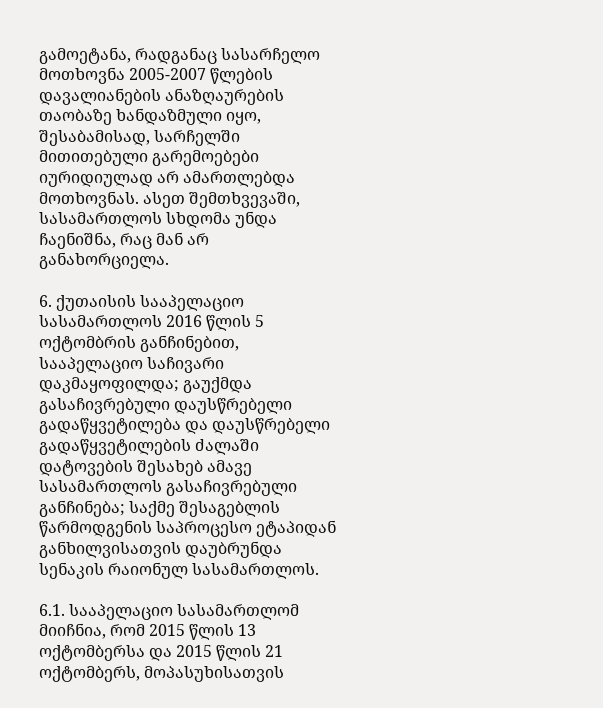გამოეტანა, რადგანაც სასარჩელო მოთხოვნა 2005-2007 წლების დავალიანების ანაზღაურების თაობაზე ხანდაზმული იყო, შესაბამისად, სარჩელში მითითებული გარემოებები იურიდიულად არ ამართლებდა მოთხოვნას. ასეთ შემთხვევაში, სასამართლოს სხდომა უნდა ჩაენიშნა, რაც მან არ განახორციელა.

6. ქუთაისის სააპელაციო სასამართლოს 2016 წლის 5 ოქტომბრის განჩინებით, სააპელაციო საჩივარი დაკმაყოფილდა; გაუქმდა გასაჩივრებული დაუსწრებელი გადაწყვეტილება და დაუსწრებელი გადაწყვეტილების ძალაში დატოვების შესახებ ამავე სასამართლოს გასაჩივრებული განჩინება; საქმე შესაგებლის წარმოდგენის საპროცესო ეტაპიდან განხილვისათვის დაუბრუნდა სენაკის რაიონულ სასამართლოს.

6.1. სააპელაციო სასამართლომ მიიჩნია, რომ 2015 წლის 13 ოქტომბერსა და 2015 წლის 21 ოქტომბერს, მოპასუხისათვის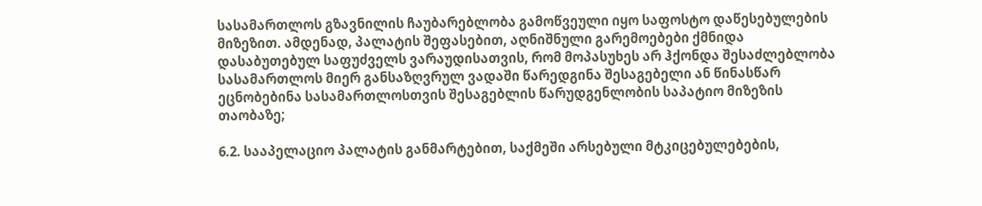სასამართლოს გზავნილის ჩაუბარებლობა გამოწვეული იყო საფოსტო დაწესებულების მიზეზით. ამდენად, პალატის შეფასებით, აღნიშნული გარემოებები ქმნიდა დასაბუთებულ საფუძველს ვარაუდისათვის, რომ მოპასუხეს არ ჰქონდა შესაძლებლობა სასამართლოს მიერ განსაზღვრულ ვადაში წარედგინა შესაგებელი ან წინასწარ ეცნობებინა სასამართლოსთვის შესაგებლის წარუდგენლობის საპატიო მიზეზის თაობაზე;

6.2. სააპელაციო პალატის განმარტებით, საქმეში არსებული მტკიცებულებების,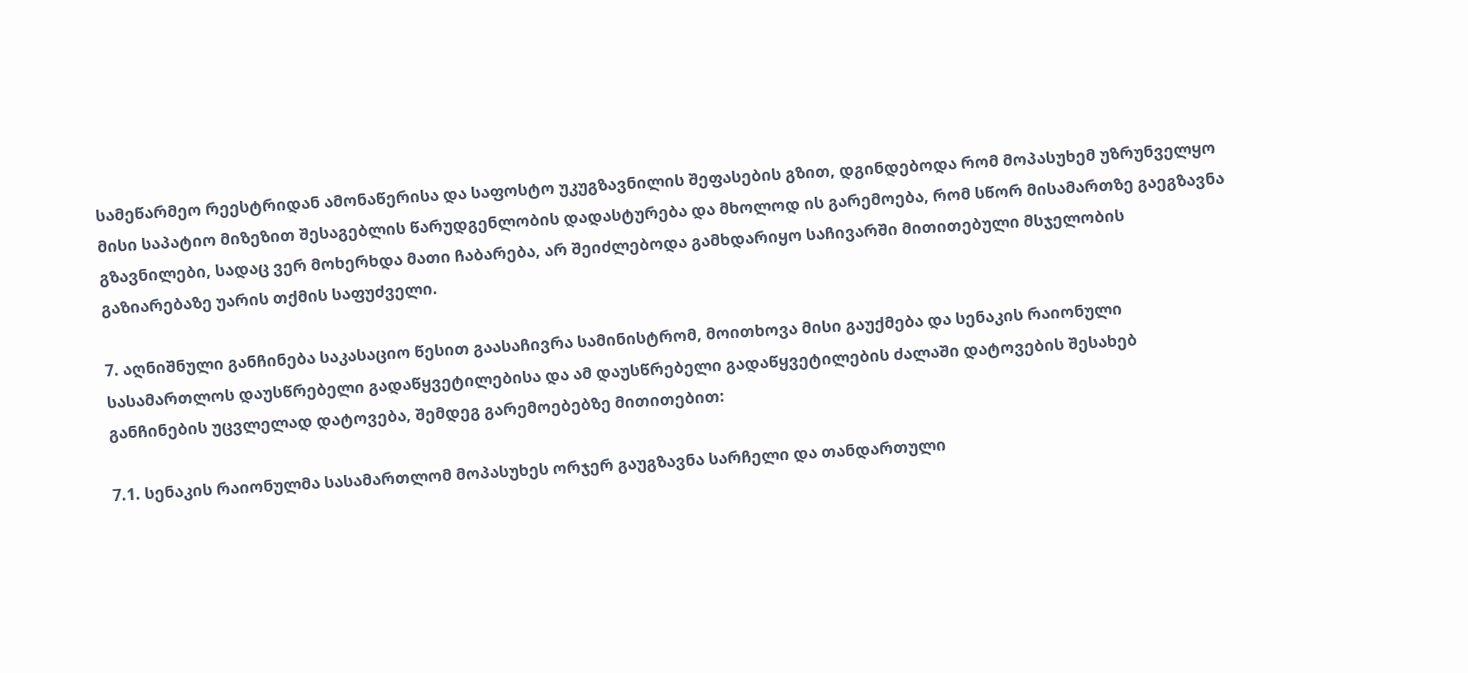სამეწარმეო რეესტრიდან ამონაწერისა და საფოსტო უკუგზავნილის შეფასების გზით, დგინდებოდა რომ მოპასუხემ უზრუნველყო მისი საპატიო მიზეზით შესაგებლის წარუდგენლობის დადასტურება და მხოლოდ ის გარემოება, რომ სწორ მისამართზე გაეგზავნა გზავნილები, სადაც ვერ მოხერხდა მათი ჩაბარება, არ შეიძლებოდა გამხდარიყო საჩივარში მითითებული მსჯელობის გაზიარებაზე უარის თქმის საფუძველი.

7. აღნიშნული განჩინება საკასაციო წესით გაასაჩივრა სამინისტრომ, მოითხოვა მისი გაუქმება და სენაკის რაიონული სასამართლოს დაუსწრებელი გადაწყვეტილებისა და ამ დაუსწრებელი გადაწყვეტილების ძალაში დატოვების შესახებ განჩინების უცვლელად დატოვება, შემდეგ გარემოებებზე მითითებით:

7.1. სენაკის რაიონულმა სასამართლომ მოპასუხეს ორჯერ გაუგზავნა სარჩელი და თანდართული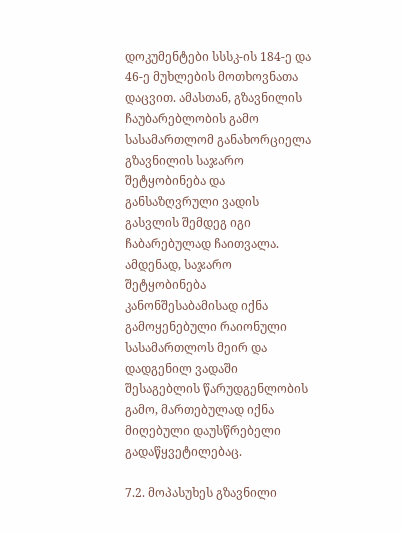დოკუმენტები სსსკ-ის 184-ე და 46-ე მუხლების მოთხოვნათა დაცვით. ამასთან, გზავნილის ჩაუბარებლობის გამო სასამართლომ განახორციელა გზავნილის საჯარო შეტყობინება და განსაზღვრული ვადის გასვლის შემდეგ იგი ჩაბარებულად ჩაითვალა. ამდენად, საჯარო შეტყობინება კანონშესაბამისად იქნა გამოყენებული რაიონული სასამართლოს მეირ და დადგენილ ვადაში შესაგებლის წარუდგენლობის გამო, მართებულად იქნა მიღებული დაუსწრებელი გადაწყვეტილებაც.

7.2. მოპასუხეს გზავნილი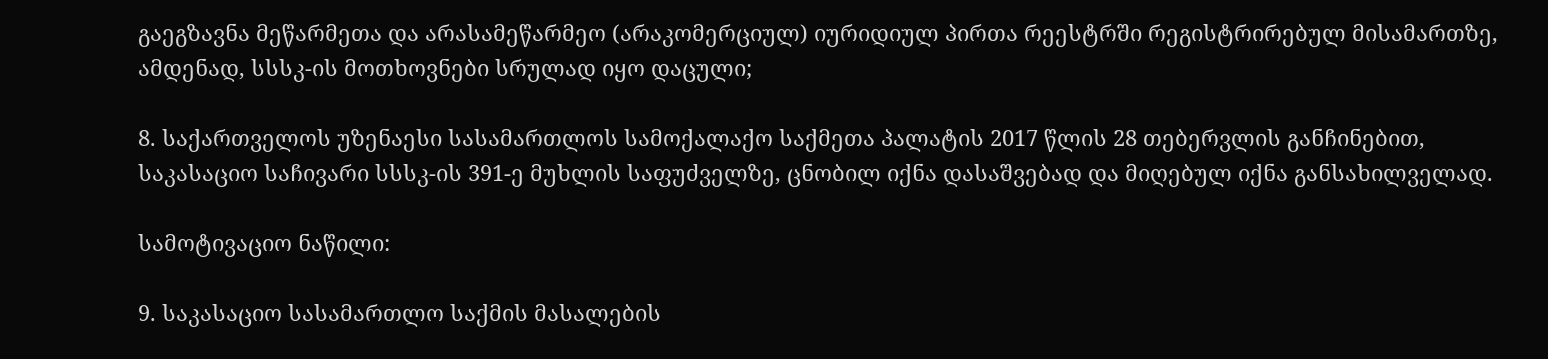გაეგზავნა მეწარმეთა და არასამეწარმეო (არაკომერციულ) იურიდიულ პირთა რეესტრში რეგისტრირებულ მისამართზე, ამდენად, სსსკ-ის მოთხოვნები სრულად იყო დაცული;

8. საქართველოს უზენაესი სასამართლოს სამოქალაქო საქმეთა პალატის 2017 წლის 28 თებერვლის განჩინებით, საკასაციო საჩივარი სსსკ-ის 391-ე მუხლის საფუძველზე, ცნობილ იქნა დასაშვებად და მიღებულ იქნა განსახილველად.

სამოტივაციო ნაწილი:

9. საკასაციო სასამართლო საქმის მასალების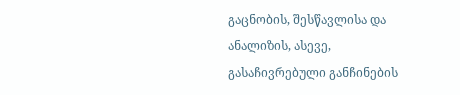გაცნობის, შესწავლისა და ანალიზის, ასევე, გასაჩივრებული განჩინების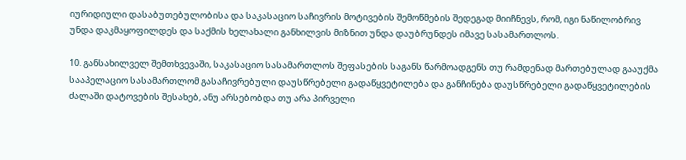იურიდიული დასაბუთებულობისა და საკასაციო საჩივრის მოტივების შემოწმების შედეგად მიიჩნევს, რომ, იგი ნაწილობრივ უნდა დაკმაყოფილდეს და საქმის ხელახალი განხილვის მიზნით უნდა დაუბრუნდეს იმავე სასამართლოს.

10. განსახილველ შემთხვევაში, საკასაციო სასამართლოს შეფასების საგანს წარმოადგენს თუ რამდენად მართებულად გააუქმა სააპელაციო სასამართლომ გასაჩივრებული დაუსწრებელი გადაწყვეტილება და განჩინება დაუსწრებელი გადაწყვეტილების ძალაში დატოვების შესახებ, ანუ არსებობდა თუ არა პირველი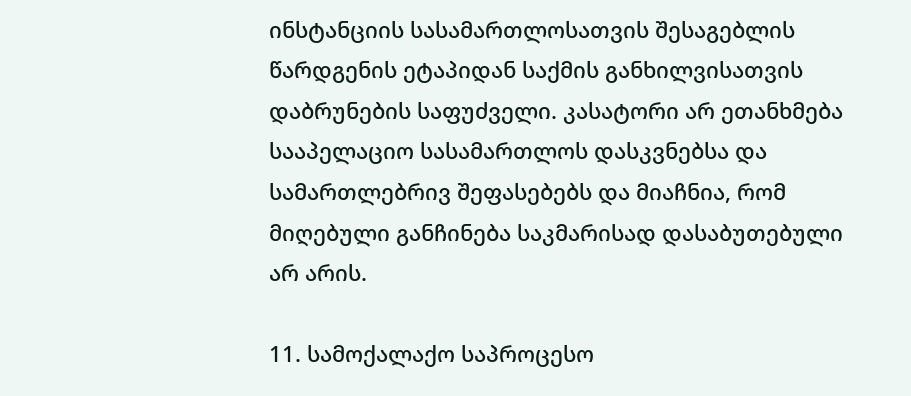ინსტანციის სასამართლოსათვის შესაგებლის წარდგენის ეტაპიდან საქმის განხილვისათვის დაბრუნების საფუძველი. კასატორი არ ეთანხმება სააპელაციო სასამართლოს დასკვნებსა და სამართლებრივ შეფასებებს და მიაჩნია, რომ მიღებული განჩინება საკმარისად დასაბუთებული არ არის.

11. სამოქალაქო საპროცესო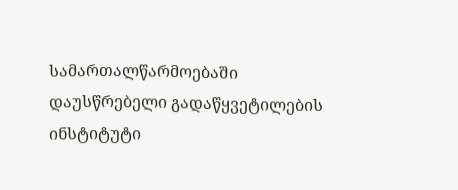სამართალწარმოებაში დაუსწრებელი გადაწყვეტილების ინსტიტუტი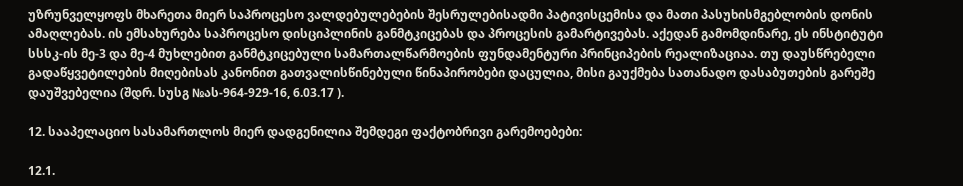უზრუნველყოფს მხარეთა მიერ საპროცესო ვალდებულებების შესრულებისადმი პატივისცემისა და მათი პასუხისმგებლობის დონის ამაღლებას. ის ემსახურება საპროცესო დისციპლინის განმტკიცებას და პროცესის გამარტივებას. აქედან გამომდინარე, ეს ინსტიტუტი სსსკ-ის მე-3 და მე-4 მუხლებით განმტკიცებული სამართალწარმოების ფუნდამენტური პრინციპების რეალიზაციაა. თუ დაუსწრებელი გადაწყვეტილების მიღებისას კანონით გათვალისწინებული წინაპირობები დაცულია, მისი გაუქმება სათანადო დასაბუთების გარეშე დაუშვებელია (შდრ. სუსგ №ას-964-929-16, 6.03.17 ).

12. სააპელაციო სასამართლოს მიერ დადგენილია შემდეგი ფაქტობრივი გარემოებები:

12.1.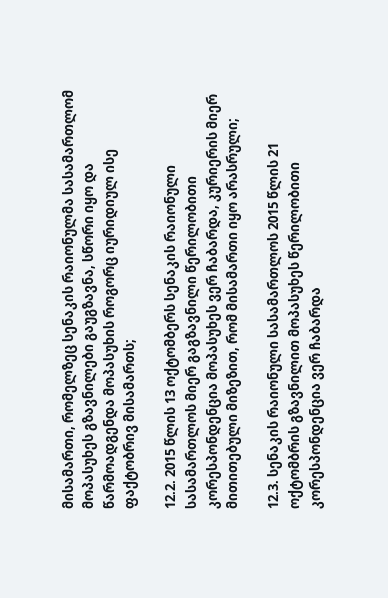მისამართი, რომელზეც სენაკის რაიონულმა სასამართლომ მოპასუხეს გზავნილები გაუგზავნა, სწორი იყო და წარმოადგენდა მოპასუხის როგორც იურიდიულ ისე ფაქტობრივ მისამართს;

12.2. 2015 წლის 13 ოქტომბერს სენაკის რაიონული სასამართლოს მიერ გაგზავნილი წერილობითი კორესპონდენცია მოპასუხეს ვერ ჩაბარდა, კურიერის მიერ მითითებული მიზეზით, რომ მისამართი იყო არასრული;

12.3. სენაკის რაიონული სასამართლოს 2015 წლის 21 ოქტომბრის გზავნილით მოპასუხეს წერილობითი კორესპონდენცია ვერ ჩაბარდა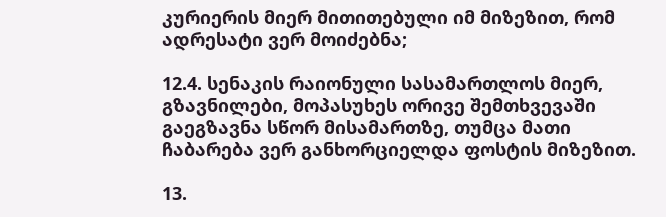კურიერის მიერ მითითებული იმ მიზეზით, რომ ადრესატი ვერ მოიძებნა;

12.4. სენაკის რაიონული სასამართლოს მიერ, გზავნილები, მოპასუხეს ორივე შემთხვევაში გაეგზავნა სწორ მისამართზე, თუმცა მათი ჩაბარება ვერ განხორციელდა ფოსტის მიზეზით.

13.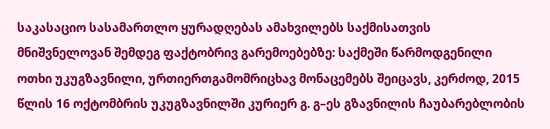საკასაციო სასამართლო ყურადღებას ამახვილებს საქმისათვის მნიშვნელოვან შემდეგ ფაქტობრივ გარემოებებზე: საქმეში წარმოდგენილი ოთხი უკუგზავნილი, ურთიერთგამომრიცხავ მონაცემებს შეიცავს, კერძოდ, 2015 წლის 16 ოქტომბრის უკუგზავნილში კურიერ გ. გ–ეს გზავნილის ჩაუბარებლობის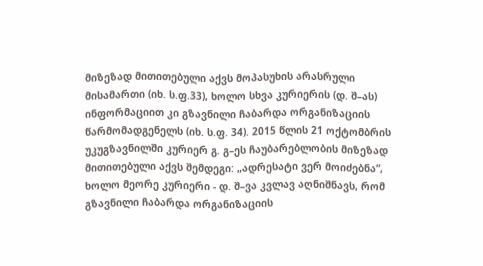მიზეზად მითითებული აქვს მოპასუხის არასრული მისამართი (იხ. ს.ფ.33), ხოლო სხვა კურიერის (დ. შ–ას) ინფორმაციით კი გზავნილი ჩაბარდა ორგანიზაციის წარმომადგენელს (იხ. ს.ფ. 34). 2015 წლის 21 ოქტომბრის უკუგზავნილში კურიერ გ. გ–ეს ჩაუბარებლობის მიზეზად მითითებული აქვს შემდეგი: „ადრესატი ვერ მოიძებნა“, ხოლო მეორე კურიერი - დ. შ–ვა კვლავ აღნიშნავს, რომ გზავნილი ჩაბარდა ორგანიზაციის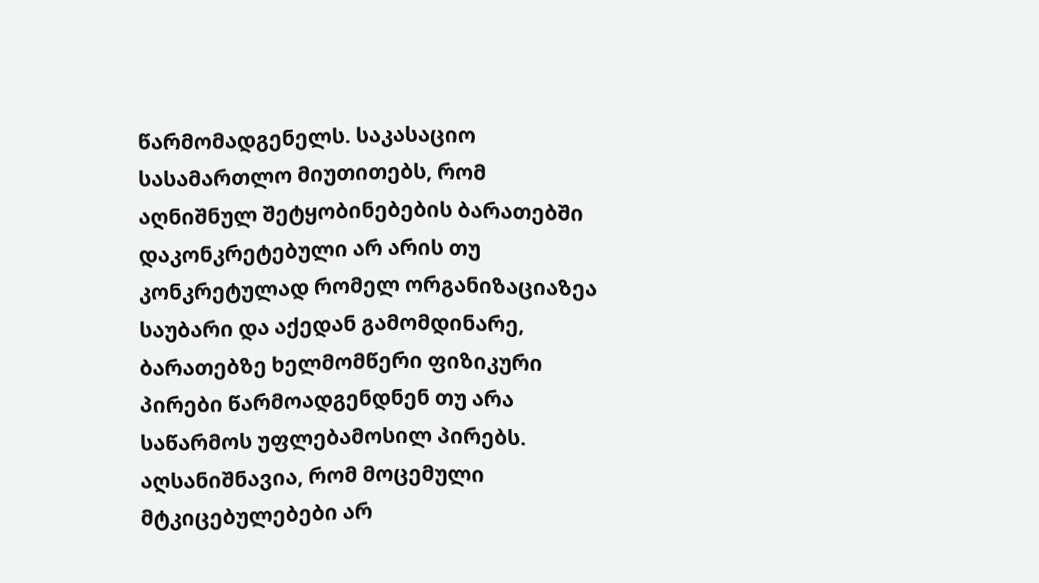წარმომადგენელს. საკასაციო სასამართლო მიუთითებს, რომ აღნიშნულ შეტყობინებების ბარათებში დაკონკრეტებული არ არის თუ კონკრეტულად რომელ ორგანიზაციაზეა საუბარი და აქედან გამომდინარე, ბარათებზე ხელმომწერი ფიზიკური პირები წარმოადგენდნენ თუ არა საწარმოს უფლებამოსილ პირებს. აღსანიშნავია, რომ მოცემული მტკიცებულებები არ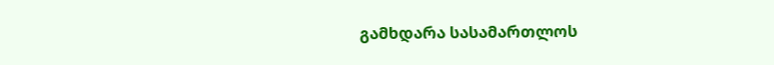გამხდარა სასამართლოს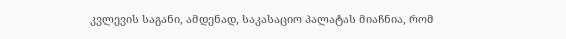კვლევის საგანი, ამდენად, საკასაციო პალატას მიაჩნია, რომ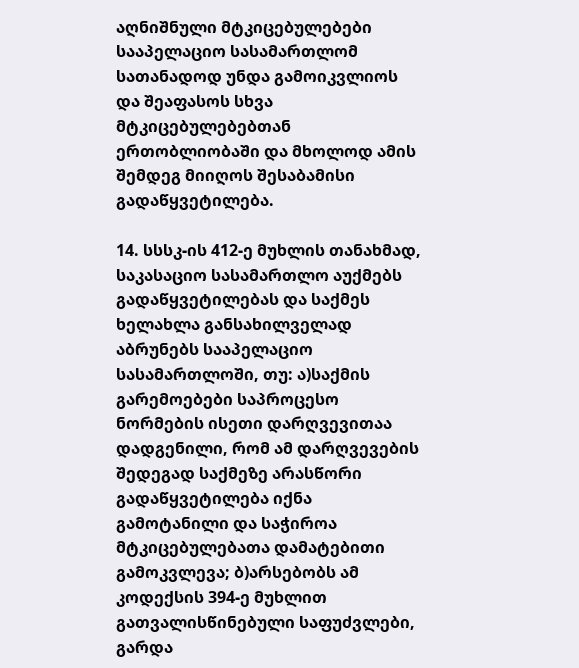აღნიშნული მტკიცებულებები სააპელაციო სასამართლომ სათანადოდ უნდა გამოიკვლიოს და შეაფასოს სხვა მტკიცებულებებთან ერთობლიობაში და მხოლოდ ამის შემდეგ მიიღოს შესაბამისი გადაწყვეტილება.

14. სსსკ-ის 412-ე მუხლის თანახმად, საკასაციო სასამართლო აუქმებს გადაწყვეტილებას და საქმეს ხელახლა განსახილველად აბრუნებს სააპელაციო სასამართლოში, თუ: ა)საქმის გარემოებები საპროცესო ნორმების ისეთი დარღვევითაა დადგენილი, რომ ამ დარღვევების შედეგად საქმეზე არასწორი გადაწყვეტილება იქნა გამოტანილი და საჭიროა მტკიცებულებათა დამატებითი გამოკვლევა; ბ)არსებობს ამ კოდექსის 394-ე მუხლით გათვალისწინებული საფუძვლები, გარდა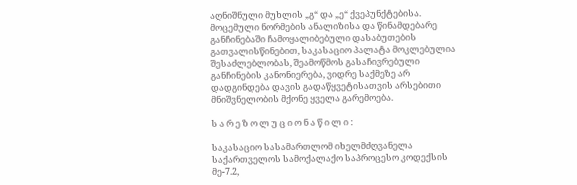აღნიშნული მუხლის „გ“ და „ე“ ქვეპუნქტებისა. მოცემული ნორმების ანალიზისა და წინამდებარე განჩინებაში ჩამოყალიბებული დასაბუთების გათვალისწინებით, საკასაციო პალატა მოკლებულია შესაძლებლობას, შეამოწმოს გასაჩივრებული განჩინების კანონიერება, ვიდრე საქმეზე არ დადგინდება დავის გადაწყვეტისათვის არსებითი მნიშვნელობის მქონე ყველა გარემოება.

ს ა რ ე ზ ო ლ უ ც ი ო ნ ა წ ი ლ ი :

საკასაციო სასამართლომ იხელმძღვანელა საქართველოს სამოქალაქო საპროცესო კოდექსის მე-7.2,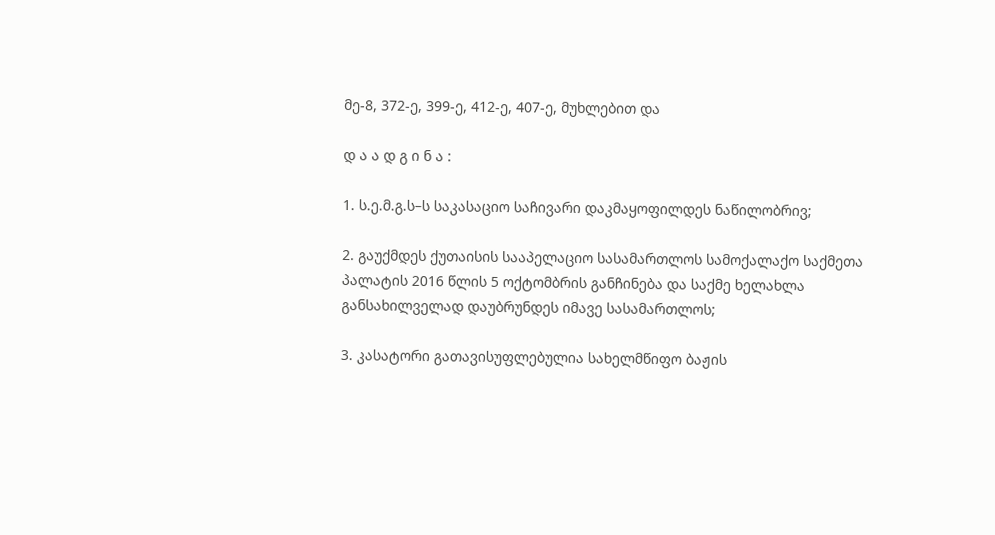მე-8, 372-ე, 399-ე, 412-ე, 407-ე, მუხლებით და

დ ა ა დ გ ი ნ ა :

1. ს.ე.მ.გ.ს–ს საკასაციო საჩივარი დაკმაყოფილდეს ნაწილობრივ;

2. გაუქმდეს ქუთაისის სააპელაციო სასამართლოს სამოქალაქო საქმეთა პალატის 2016 წლის 5 ოქტომბრის განჩინება და საქმე ხელახლა განსახილველად დაუბრუნდეს იმავე სასამართლოს;

3. კასატორი გათავისუფლებულია სახელმწიფო ბაჟის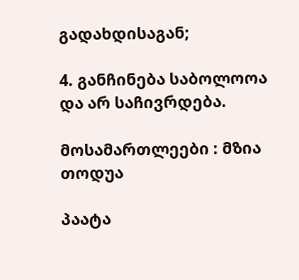გადახდისაგან;

4. განჩინება საბოლოოა და არ საჩივრდება.

მოსამართლეები : მზია თოდუა

პაატა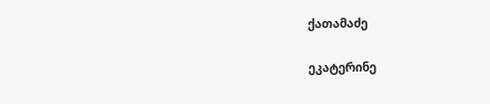ქათამაძე

ეკატერინე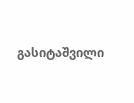გასიტაშვილი